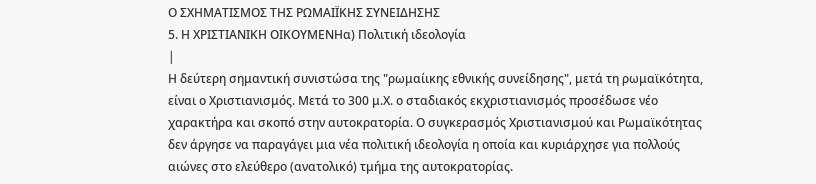Ο ΣΧΗΜΑΤΙΣΜΟΣ ΤΗΣ ΡΩΜΑΙΪΚΗΣ ΣΥΝΕΙΔΗΣΗΣ
5. Η ΧΡΙΣΤΙΑΝΙΚΗ ΟΙΚΟΥΜΕΝΗα) Πολιτική ιδεολογία
|
Η δεύτερη σημαντική συνιστώσα της "ρωμαίικης εθνικής συνείδησης", μετά τη ρωμαϊκότητα, είναι ο Χριστιανισμός. Μετά το 300 μ.Χ. ο σταδιακός εκχριστιανισμός προσέδωσε νέο χαρακτήρα και σκοπό στην αυτοκρατορία. Ο συγκερασμός Χριστιανισμού και Ρωμαϊκότητας δεν άργησε να παραγάγει μια νέα πολιτική ιδεολογία η οποία και κυριάρχησε για πολλούς αιώνες στο ελεύθερο (ανατολικό) τμήμα της αυτοκρατορίας.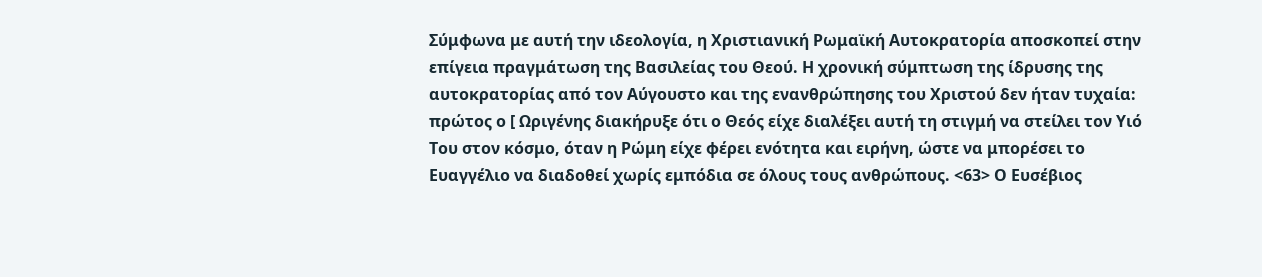Σύμφωνα με αυτή την ιδεολογία, η Χριστιανική Ρωμαϊκή Αυτοκρατορία αποσκοπεί στην επίγεια πραγμάτωση της Βασιλείας του Θεού. Η χρονική σύμπτωση της ίδρυσης της αυτοκρατορίας από τον Αύγουστο και της ενανθρώπησης του Χριστού δεν ήταν τυχαία: πρώτος ο [ Ωριγένης διακήρυξε ότι ο Θεός είχε διαλέξει αυτή τη στιγμή να στείλει τον Υιό Του στον κόσμο, όταν η Ρώμη είχε φέρει ενότητα και ειρήνη, ώστε να μπορέσει το Ευαγγέλιο να διαδοθεί χωρίς εμπόδια σε όλους τους ανθρώπους. <63> Ο Ευσέβιος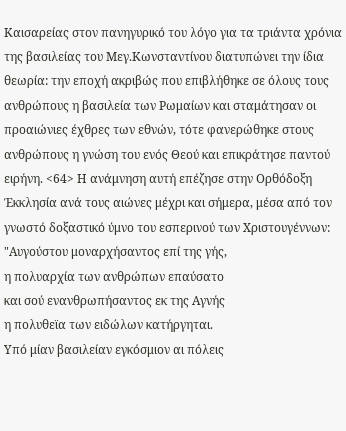Καισαρείας στον πανηγυρικό του λόγο για τα τριάντα χρόνια της βασιλείας του Μεγ.Κωνσταντίνου διατυπώνει την ίδια θεωρία: την εποχή ακριβώς που επιβλήθηκε σε όλους τους ανθρώπους η βασιλεία των Ρωμαίων και σταμάτησαν οι προαιώνιες έχθρες των εθνών, τότε φανερώθηκε στους ανθρώπους η γνώση του ενός Θεού και επικράτησε παντού ειρήνη. <64> Η ανάμνηση αυτή επέζησε στην Ορθόδοξη Έκκλησία ανά τους αιώνες μέχρι και σήμερα, μέσα από τον γνωστό δοξαστικό ύμνο του εσπερινού των Χριστουγέννων:
"Αυγούστου μοναρχήσαντος επί της γής,
η πολυαρχία των ανθρώπων επαύσατο
και σού ενανθρωπήσαντος εκ της Αγνής
η πολυθεϊα των ειδώλων κατήργηται.
Υπό μίαν βασιλείαν εγκόσμιον αι πόλεις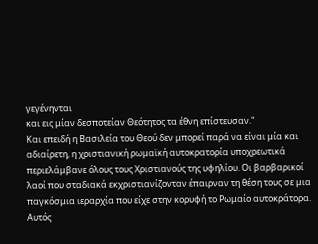γεγένηνται
και εις μίαν δεσποτείαν Θεότητος τα έθνη επίστευσαν."
Και επειδή η Βασιλεία του Θεού δεν μπορεί παρά να είναι μία και αδιαίρετη, η χριστιανική ρωμαϊκή αυτοκρατορία υποχρεωτικά περιελάμβανε όλους τους Χριστιανούς της υφηλίου. Οι βαρβαρικοί λαοί που σταδιακά εκχριστιανίζονταν έπαιρναν τη θέση τους σε μια παγκόσμια ιεραρχία που είχε στην κορυφή το Ρωμαίο αυτοκράτορα. Αυτός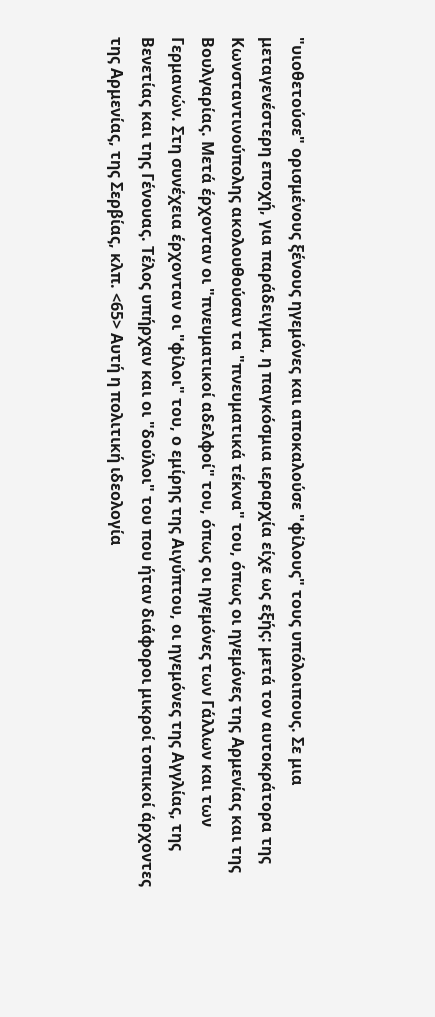"υιοθετούσε" ορισμένους ξένους ηγεμόνες και αποκαλούσε "φίλους" τους υπόλοιπους. Σε μια μεταγενέστερη εποχή, για παράδειγμα, η παγκόσμια ιεραρχία είχε ως εξής: μετά τον αυτοκράτορα της Κωνσταντινούπολης ακολουθούσαν τα "πνευματικά τέκνα" του, όπως οι ηγεμόνες της Αρμενίας και της Βουλγαρίας. Μετά έρχονταν οι "πνευματικοί αδελφοί" του, όπως οι ηγεμόνες των Γάλλων και των Γερμανών. Στη συνέχεια έρχονταν οι "φίλοι" του, ο εμίρης της Αιγύπτου, οι ηγεμόνες της Αγγλίας, της Βενετίας και της Γένουας. Τέλος υπήρχαν και οι "δούλοι" του που ήταν διάφοροι μικροί τοπικοί άρχοντες της Αρμενίας, της Σερβίας, κλπ. <65> Αυτή η πολιτική ιδεολογία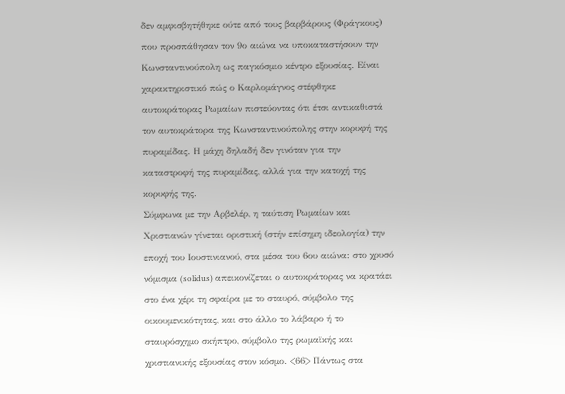δεν αμφισβητήθηκε ούτε από τους βαρβάρους (Φράγκους) που προσπάθησαν τον 9ο αιώνα να υποκαταστήσουν την Κωνσταντινούπολη ως παγκόσμιο κέντρο εξουσίας. Είναι χαρακτηριστικό πώς ο Καρλομάγνος στέφθηκε αυτοκράτορας Ρωμαίων πιστεύοντας ότι έτσι αντικαθιστά τον αυτοκράτορα της Κωνσταντινούπολης στην κορυφή της πυραμίδας. Η μάχη δηλαδή δεν γινόταν για την καταστροφή της πυραμίδας, αλλά για την κατοχή της κορυφής της.
Σύμφωνα με την Αρβελέρ, η ταύτιση Ρωμαίων και Χριστιανών γίνεται οριστική (στήν επίσημη ιδεολογία) την εποχή του Ιουστινιανού, στα μέσα του 6ου αιώνα: στο χρυσό νόμισμα (solidus) απεικονίζεται ο αυτοκράτορας να κρατάει στο ένα χέρι τη σφαίρα με το σταυρό, σύμβολο της οικουμενικότητας, και στο άλλο το λάβαρο ή το σταυρόσχημο σκήπτρο, σύμβολο της ρωμαϊκής και χριστιανικής εξουσίας στον κόσμο. <66> Πάντως στα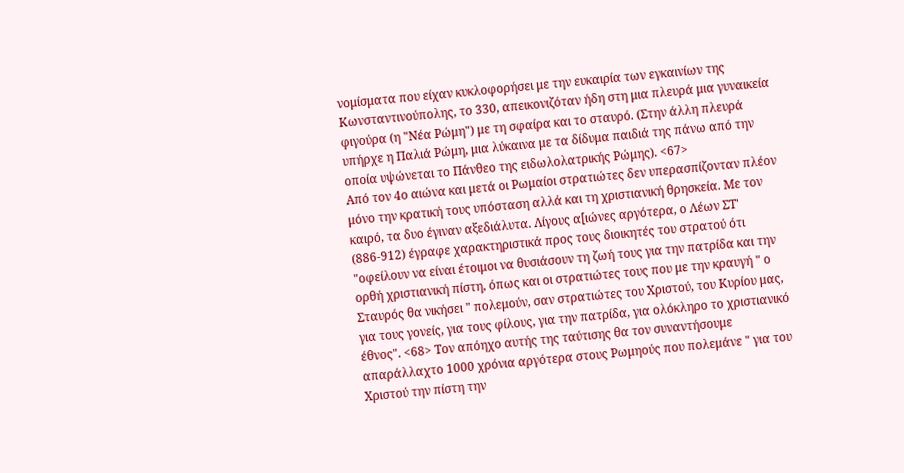νομίσματα που είχαν κυκλοφορήσει με την ευκαιρία των εγκαινίων της Κωνσταντινούπολης, το 330, απεικονιζόταν ήδη στη μια πλευρά μια γυναικεία φιγούρα (η "Νέα Ρώμη") με τη σφαίρα και το σταυρό. (Στην άλλη πλευρά υπήρχε η Παλιά Ρώμη, μια λύκαινα με τα δίδυμα παιδιά της πάνω από την οποία υψώνεται το Πάνθεο της ειδωλολατρικής Ρώμης). <67>
Από τον 4ο αιώνα και μετά οι Ρωμαίοι στρατιώτες δεν υπερασπίζονταν πλέον μόνο την κρατική τους υπόσταση αλλά και τη χριστιανική θρησκεία. Με τον καιρό, τα δυο έγιναν αξεδιάλυτα. Λίγους α[ιώνες αργότερα, ο Λέων ΣΤ' (886-912) έγραφε χαρακτηριστικά προς τους διοικητές του στρατού ότι "οφείλουν να είναι έτοιμοι να θυσιάσουν τη ζωή τους για την πατρίδα και την ορθή χριστιανική πίστη, όπως και οι στρατιώτες τους που με την κραυγή " ο Σταυρός θα νικήσει " πολεμούν, σαν στρατιώτες του Χριστού, του Κυρίου μας, για τους γονείς, για τους φίλους, για την πατρίδα, για ολόκληρο το χριστιανικό έθνος". <68> Τον απόηχο αυτής της ταύτισης θα τον συναντήσουμε απαράλλαχτο 1000 χρόνια αργότερα στους Ρωμηούς που πολεμάνε " για του Χριστού την πίστη την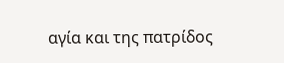αγία και της πατρίδος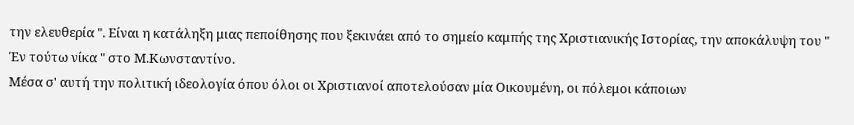την ελευθερία ". Είναι η κατάληξη μιας πεποίθησης που ξεκινάει από το σημείο καμπής της Χριστιανικής Ιστορίας, την αποκάλυψη του " Έν τούτω νίκα " στο Μ.Κωνσταντίνο.
Μέσα σ' αυτή την πολιτική ιδεολογία όπου όλοι οι Χριστιανοί αποτελούσαν μία Οικουμένη, οι πόλεμοι κάποιων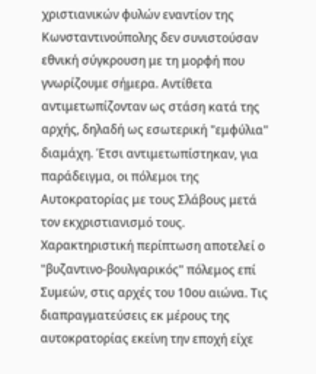χριστιανικών φυλών εναντίον της Κωνσταντινούπολης δεν συνιστούσαν εθνική σύγκρουση με τη μορφή που γνωρίζουμε σήμερα. Αντίθετα αντιμετωπίζονταν ως στάση κατά της αρχής, δηλαδή ως εσωτερική "εμφύλια" διαμάχη. Έτσι αντιμετωπίστηκαν, για παράδειγμα, οι πόλεμοι της Αυτοκρατορίας με τους Σλάβους μετά τον εκχριστιανισμό τους. Χαρακτηριστική περίπτωση αποτελεί ο "βυζαντινο-βουλγαρικός" πόλεμος επί Συμεών, στις αρχές του 10ου αιώνα. Τις διαπραγματεύσεις εκ μέρους της αυτοκρατορίας εκείνη την εποχή είχε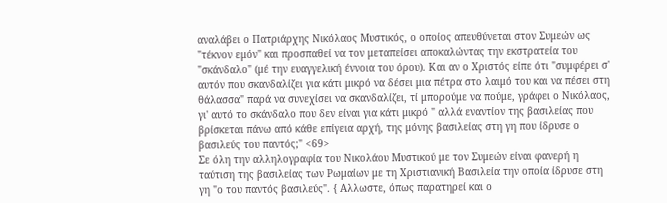αναλάβει ο Πατριάρχης Νικόλαος Μυστικός, ο οποίος απευθύνεται στον Συμεών ως "τέκνον εμόν" και προσπαθεί να τον μεταπείσει αποκαλώντας την εκστρατεία του "σκάνδαλο" (μέ την ευαγγελική έννοια του όρου). Και αν ο Χριστός είπε ότι "συμφέρει σ' αυτόν που σκανδαλίζει για κάτι μικρό να δέσει μια πέτρα στο λαιμό του και να πέσει στη θάλασσα" παρά να συνεχίσει να σκανδαλίζει, τί μπορούμε να πούμε, γράφει ο Νικόλαος, γι' αυτό το σκάνδαλο που δεν είναι για κάτι μικρό " αλλά εναντίον της βασιλείας που βρίσκεται πάνω από κάθε επίγεια αρχή, της μόνης βασιλείας στη γη που ίδρυσε ο βασιλεύς του παντός;" <69>
Σε όλη την αλληλογραφία του Νικολάου Μυστικού με τον Συμεών είναι φανερή η ταύτιση της βασιλείας των Ρωμαίων με τη Χριστιανική Βασιλεία την οποία ίδρυσε στη γη "ο του παντός βασιλεύς". { Αλλωστε, όπως παρατηρεί και ο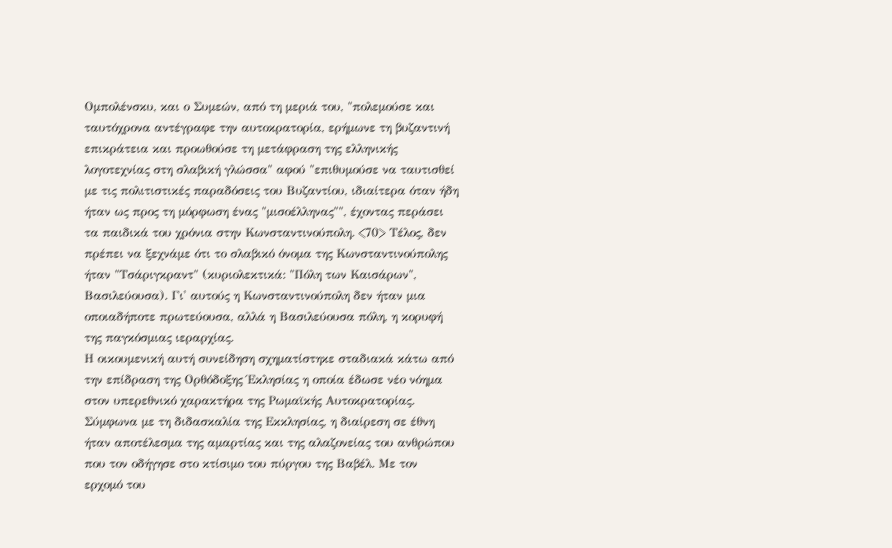Ομπολένσκυ, και ο Συμεών, από τη μεριά του, "πολεμούσε και ταυτόχρονα αντέγραφε την αυτοκρατορία, ερήμωνε τη βυζαντινή επικράτεια και προωθούσε τη μετάφραση της ελληνικής λογοτεχνίας στη σλαβική γλώσσα" αφού "επιθυμούσε να ταυτισθεί με τις πολιτιστικές παραδόσεις του Βυζαντίου, ιδιαίτερα όταν ήδη ήταν ως προς τη μόρφωση ένας "μισοέλληνας"", έχοντας περάσει τα παιδικά του χρόνια στην Κωνσταντινούπολη. <70> Τέλος, δεν πρέπει να ξεχνάμε ότι το σλαβικό όνομα της Κωνσταντινούπολης ήταν "Τσάριγκραντ" (κυριολεκτικά: "Πόλη των Καισάρων", Βασιλεύουσα). Γι' αυτούς η Κωνσταντινούπολη δεν ήταν μια οποιαδήποτε πρωτεύουσα, αλλά η Βασιλεύουσα πόλη, η κορυφή της παγκόσμιας ιεραρχίας.
Η οικουμενική αυτή συνείδηση σχηματίστηκε σταδιακά κάτω από την επίδραση της Ορθόδοξης Έκλησίας η οποία έδωσε νέο νόημα στον υπερεθνικό χαρακτήρα της Ρωμαϊκής Αυτοκρατορίας. Σύμφωνα με τη διδασκαλία της Εκκλησίας, η διαίρεση σε έθνη ήταν αποτέλεσμα της αμαρτίας και της αλαζονείας του ανθρώπου που τον οδήγησε στο κτίσιμο του πύργου της Βαβέλ. Με τον ερχομό του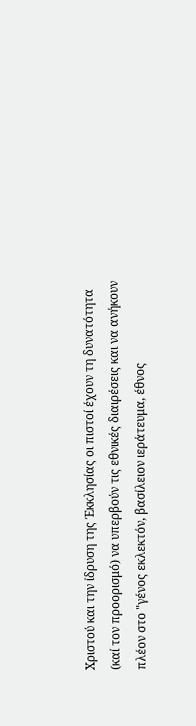Χριστού και την ίδρυση της Έκκλησίας οι πιστοί έχουν τη δυνατότητα (καί τον προορισμό) να υπερβούν τις εθνικές διαιρέσεις και να ανήκουν πλέον στο "γένος εκλεκτόν, βασίλειον ιεράτευμα, έθνος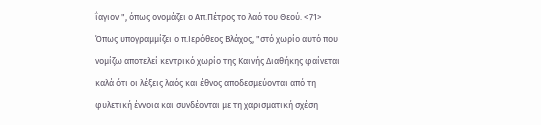ΐαγιον ", όπως ονομάζει ο Απ.Πέτρος το λαό του Θεού. <71>
Όπως υπογραμμίζει ο π.Ιερόθεος Βλάχος, "στό χωρίο αυτό που νομίζω αποτελεί κεντρικό χωρίο της Καινής Διαθήκης φαίνεται καλά ότι οι λέξεις λαός και έθνος αποδεσμεύονται από τη φυλετική έννοια και συνδέονται με τη χαρισματική σχέση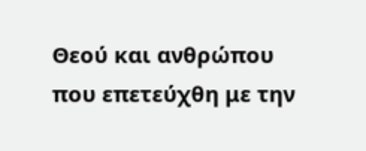Θεού και ανθρώπου που επετεύχθη με την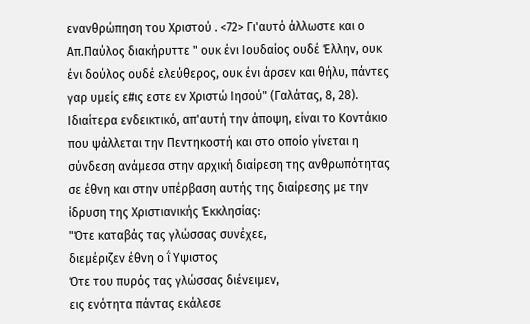ενανθρώπηση του Χριστού . <72> Γι'αυτό άλλωστε και ο Απ.Παύλος διακήρυττε " ουκ ένι Ιουδαίος ουδέ Έλλην, ουκ ένι δούλος ουδέ ελεύθερος, ουκ ένι άρσεν και θήλυ, πάντες γαρ υμείς ε#ις εστε εν Χριστώ Ιησού" (Γαλάτας, 8, 28). Ιδιαίτερα ενδεικτικό, απ'αυτή την άποψη, είναι το Κοντάκιο που ψάλλεται την Πεντηκοστή και στο οποίο γίνεται η σύνδεση ανάμεσα στην αρχική διαίρεση της ανθρωπότητας σε έθνη και στην υπέρβαση αυτής της διαίρεσης με την ίδρυση της Χριστιανικής Έκκλησίας:
"Ότε καταβάς τας γλώσσας συνέχεε,
διεμέριζεν έθνη ο ΐ Υψιστος
Ότε του πυρός τας γλώσσας διένειμεν,
εις ενότητα πάντας εκάλεσε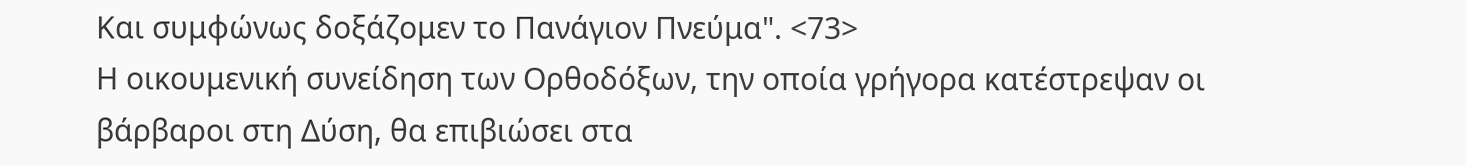Και συμφώνως δοξάζομεν το Πανάγιον Πνεύμα". <73>
Η οικουμενική συνείδηση των Ορθοδόξων, την οποία γρήγορα κατέστρεψαν οι βάρβαροι στη Δύση, θα επιβιώσει στα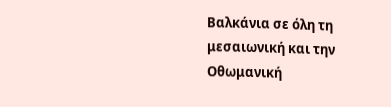Βαλκάνια σε όλη τη μεσαιωνική και την Οθωμανική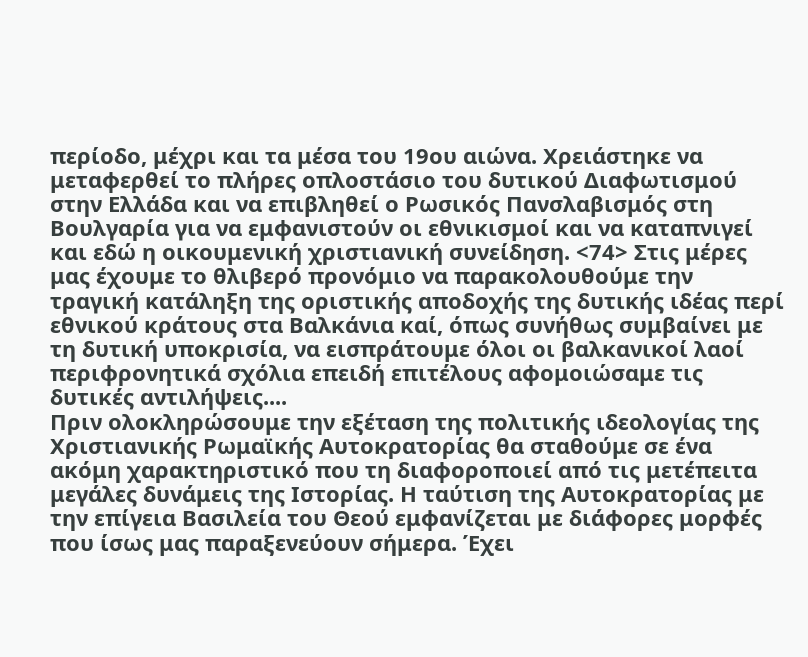περίοδο, μέχρι και τα μέσα του 19ου αιώνα. Χρειάστηκε να μεταφερθεί το πλήρες οπλοστάσιο του δυτικού Διαφωτισμού στην Ελλάδα και να επιβληθεί ο Ρωσικός Πανσλαβισμός στη Βουλγαρία για να εμφανιστούν οι εθνικισμοί και να καταπνιγεί και εδώ η οικουμενική χριστιανική συνείδηση. <74> Στις μέρες μας έχουμε το θλιβερό προνόμιο να παρακολουθούμε την τραγική κατάληξη της οριστικής αποδοχής της δυτικής ιδέας περί εθνικού κράτους στα Βαλκάνια καί, όπως συνήθως συμβαίνει με τη δυτική υποκρισία, να εισπράτουμε όλοι οι βαλκανικοί λαοί περιφρονητικά σχόλια επειδή επιτέλους αφομοιώσαμε τις δυτικές αντιλήψεις....
Πριν ολοκληρώσουμε την εξέταση της πολιτικής ιδεολογίας της Χριστιανικής Ρωμαϊκής Αυτοκρατορίας θα σταθούμε σε ένα ακόμη χαρακτηριστικό που τη διαφοροποιεί από τις μετέπειτα μεγάλες δυνάμεις της Ιστορίας. Η ταύτιση της Αυτοκρατορίας με την επίγεια Βασιλεία του Θεού εμφανίζεται με διάφορες μορφές που ίσως μας παραξενεύουν σήμερα. Έχει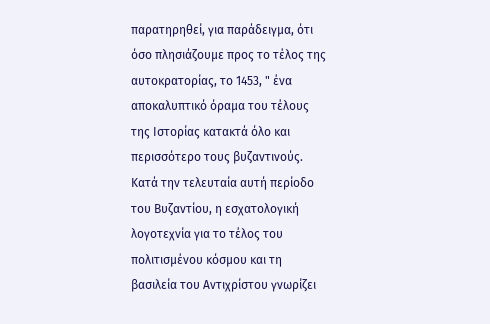παρατηρηθεί, για παράδειγμα, ότι όσο πλησιάζουμε προς το τέλος της αυτοκρατορίας, το 1453, " ένα αποκαλυπτικό όραμα του τέλους της Ιστορίας κατακτά όλο και περισσότερο τους βυζαντινούς. Κατά την τελευταία αυτή περίοδο του Βυζαντίου, η εσχατολογική λογοτεχνία για το τέλος του πολιτισμένου κόσμου και τη βασιλεία του Αντιχρίστου γνωρίζει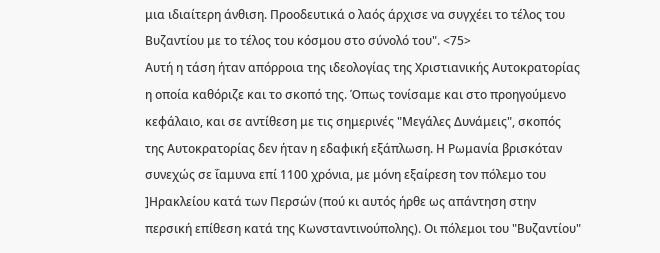μια ιδιαίτερη άνθιση. Προοδευτικά ο λαός άρχισε να συγχέει το τέλος του Βυζαντίου με το τέλος του κόσμου στο σύνολό του". <75>
Αυτή η τάση ήταν απόρροια της ιδεολογίας της Χριστιανικής Αυτοκρατορίας η οποία καθόριζε και το σκοπό της. Όπως τονίσαμε και στο προηγούμενο κεφάλαιο, και σε αντίθεση με τις σημερινές "Μεγάλες Δυνάμεις", σκοπός της Αυτοκρατορίας δεν ήταν η εδαφική εξάπλωση. Η Ρωμανία βρισκόταν συνεχώς σε ΐαμυνα επί 1100 χρόνια, με μόνη εξαίρεση τον πόλεμο του ]Ηρακλείου κατά των Περσών (πού κι αυτός ήρθε ως απάντηση στην περσική επίθεση κατά της Κωνσταντινούπολης). Οι πόλεμοι του "Βυζαντίου"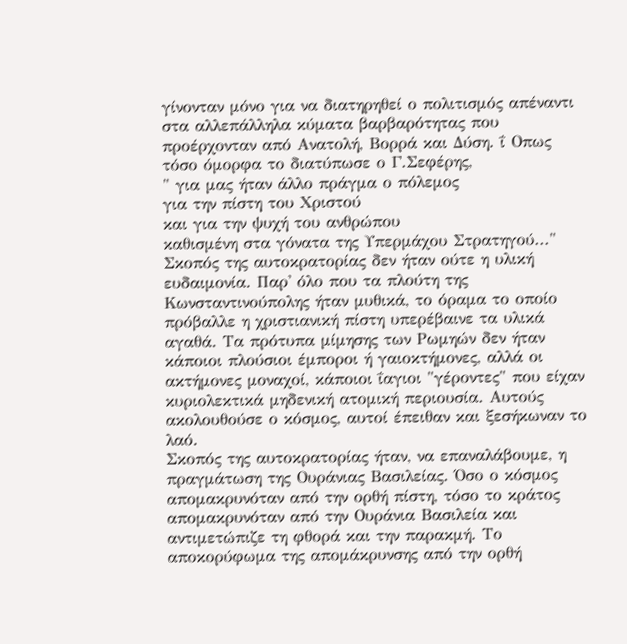γίνονταν μόνο για να διατηρηθεί ο πολιτισμός απέναντι στα αλλεπάλληλα κύματα βαρβαρότητας που προέρχονταν από Ανατολή, Βορρά και Δύση. ΐ Οπως τόσο όμορφα το διατύπωσε ο Γ.Σεφέρης,
" για μας ήταν άλλο πράγμα ο πόλεμος
για την πίστη του Χριστού
και για την ψυχή του ανθρώπου
καθισμένη στα γόνατα της Υπερμάχου Στρατηγού..."
Σκοπός της αυτοκρατορίας δεν ήταν ούτε η υλική ευδαιμονία. Παρ' όλο που τα πλούτη της Κωνσταντινούπολης ήταν μυθικά, το όραμα το οποίο πρόβαλλε η χριστιανική πίστη υπερέβαινε τα υλικά αγαθά. Τα πρότυπα μίμησης των Ρωμηών δεν ήταν κάποιοι πλούσιοι έμποροι ή γαιοκτήμονες, αλλά οι ακτήμονες μοναχοί, κάποιοι ΐαγιοι "γέροντες" που είχαν κυριολεκτικά μηδενική ατομική περιουσία. Αυτούς ακολουθούσε ο κόσμος, αυτοί έπειθαν και ξεσήκωναν το λαό.
Σκοπός της αυτοκρατορίας ήταν, να επαναλάβουμε, η πραγμάτωση της Ουράνιας Βασιλείας. Όσο ο κόσμος απομακρυνόταν από την ορθή πίστη, τόσο το κράτος απομακρυνόταν από την Ουράνια Βασιλεία και αντιμετώπιζε τη φθορά και την παρακμή. Το αποκορύφωμα της απομάκρυνσης από την ορθή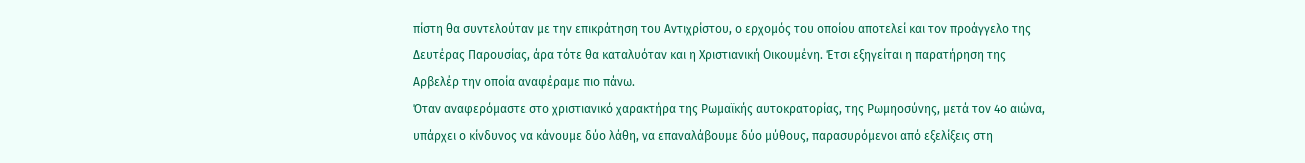πίστη θα συντελούταν με την επικράτηση του Αντιχρίστου, ο ερχομός του οποίου αποτελεί και τον προάγγελο της Δευτέρας Παρουσίας, άρα τότε θα καταλυόταν και η Χριστιανική Οικουμένη. Έτσι εξηγείται η παρατήρηση της Αρβελέρ την οποία αναφέραμε πιο πάνω.
Όταν αναφερόμαστε στο χριστιανικό χαρακτήρα της Ρωμαϊκής αυτοκρατορίας, της Ρωμηοσύνης, μετά τον 4ο αιώνα, υπάρχει ο κίνδυνος να κάνουμε δύο λάθη, να επαναλάβουμε δύο μύθους, παρασυρόμενοι από εξελίξεις στη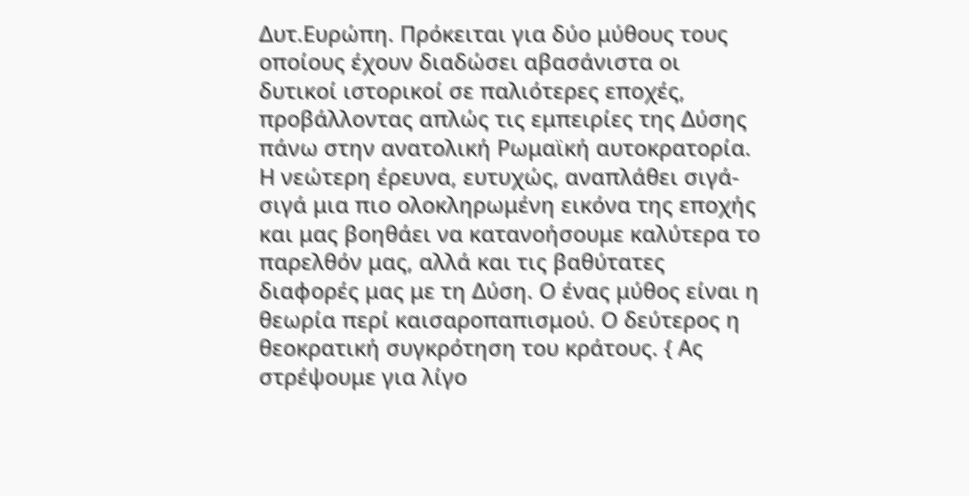Δυτ.Ευρώπη. Πρόκειται για δύο μύθους τους οποίους έχουν διαδώσει αβασάνιστα οι δυτικοί ιστορικοί σε παλιότερες εποχές, προβάλλοντας απλώς τις εμπειρίες της Δύσης πάνω στην ανατολική Ρωμαϊκή αυτοκρατορία. Η νεώτερη έρευνα, ευτυχώς, αναπλάθει σιγά-σιγά μια πιο ολοκληρωμένη εικόνα της εποχής και μας βοηθάει να κατανοήσουμε καλύτερα το παρελθόν μας, αλλά και τις βαθύτατες διαφορές μας με τη Δύση. Ο ένας μύθος είναι η θεωρία περί καισαροπαπισμού. Ο δεύτερος η θεοκρατική συγκρότηση του κράτους. { Ας στρέψουμε για λίγο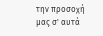την προσοχή μας σ' αυτά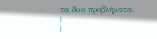τα δυο προβλήματα.
|
|